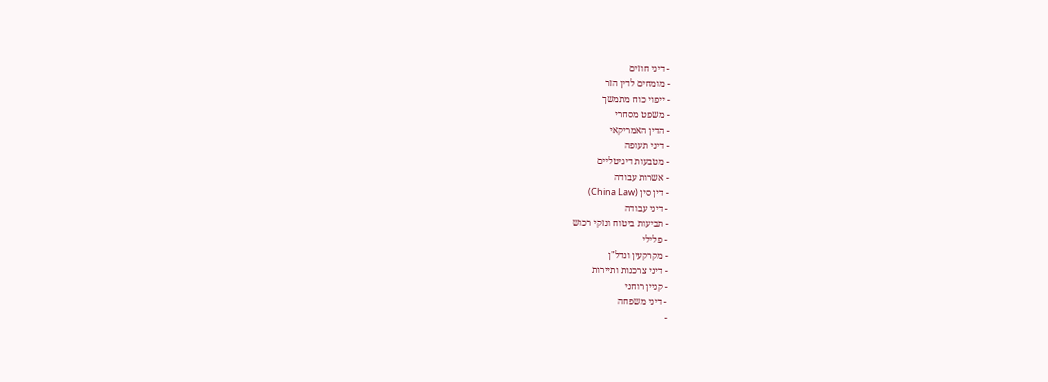- דיני חוזים
- מומחים לדין הזר
- ייפוי כוח מתמשך
- משפט מסחרי
- הדין האמריקאי
- דיני תעופה
- מטבעות דיגיטליים
- אשרות עבודה
- דין סין (China Law)
- דיני עבודה
- תביעות ביטוח ונזקי רכוש
- פלילי
- מקרקעין ונדל"ן
- דיני צרכנות ותיירות
- קניין רוחני
- דיני משפחה
-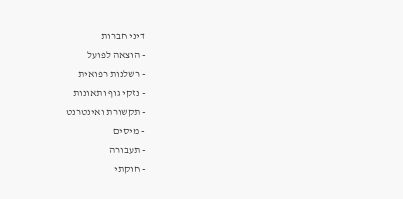דיני חברות
- הוצאה לפועל
- רשלנות רפואית
- נזקי גוף ותאונות
- תקשורת ואינטרנט
- מיסים
- תעבורה
- חוקתי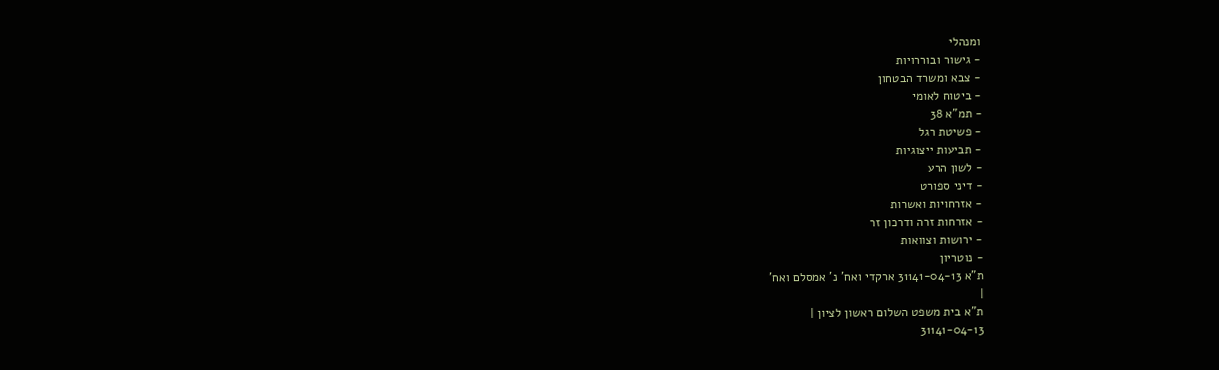ומנהלי
- גישור ובוררויות
- צבא ומשרד הבטחון
- ביטוח לאומי
- תמ"א 38
- פשיטת רגל
- תביעות ייצוגיות
- לשון הרע
- דיני ספורט
- אזרחויות ואשרות
- אזרחות זרה ודרכון זר
- ירושות וצוואות
- נוטריון
ת"א 31141-04-13 ארקדי ואח' נ' אמסלם ואח'
|
ת"א בית משפט השלום ראשון לציון |
31141-04-13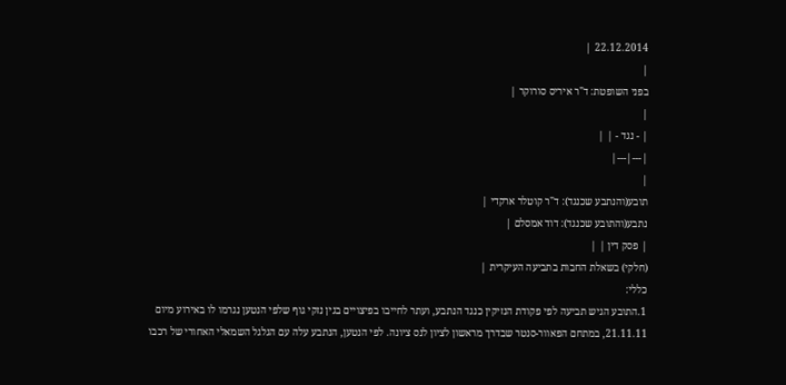22.12.2014 |
|
בפני השופטת: ד"ר איריס סורוקר |
|
| - נגד - | |
|---|---|
|
תובע(והנתבע שכנגד): ד"ר קוטלר ארקדי |
נתבע(והתובע שכנגד): דוד אמסלם |
| פסק דין | |
(חלקי) בשאלת החבות בתביעה העיקרית |
כללי:
1.התובע הגיש תביעה לפי פקודת הנזיקין כנגד הנתבע, ועתר לחייבו בפיצויים בגין נזקי גוף שלפי הנטען נגרמו לו באירוע מיום 21.11.11, במתחם הפאוור-סנטר שבדרך מראשון לציון לנס ציונה. לפי הנטען, הנתבע עלה עם הגלגל השמאלי האחורי של רכבו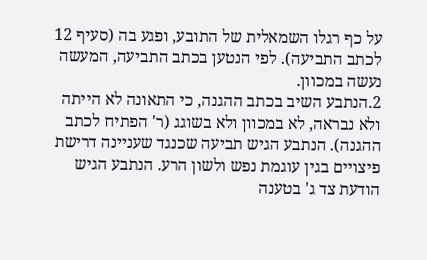על כף רגלו השמאלית של התובע, ופגע בה (סעיף 12 לכתב התביעה). לפי הנטען בכתב התביעה, המעשה נעשה במכוון.
2.הנתבע השיב בכתב ההגנה, כי התאונה לא הייתה ולא נבראה, לא במכוון ולא בשוגג (ר' הפתיח לכתב ההגנה). הנתבע הגיש תביעה שכנגד שעניינה דרישת פיצויים בגין עוגמת נפש ולשון הרע. הנתבע הגיש הודעת צד ג' בטענה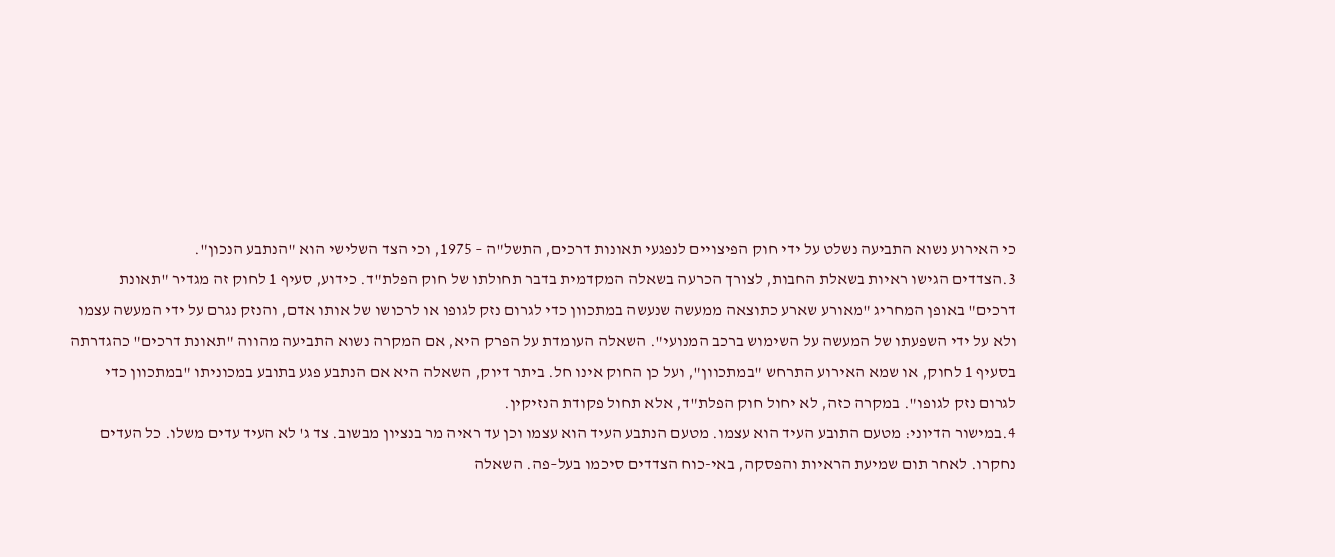כי האירוע נשוא התביעה נשלט על ידי חוק הפיצויים לנפגעי תאונות דרכים, התשל"ה – 1975, וכי הצד השלישי הוא "הנתבע הנכון".
3.הצדדים הגישו ראיות בשאלת החבות, לצורך הכרעה בשאלה המקדמית בדבר תחולתו של חוק הפלת"ד. כידוע, סעיף 1 לחוק זה מגדיר "תאונת דרכים" באופן המחריג "מאורע שארע כתוצאה ממעשה שנעשה במתכוון כדי לגרום נזק לגופו או לרכושו של אותו אדם, והנזק נגרם על ידי המעשה עצמו ולא על ידי השפעתו של המעשה על השימוש ברכב המנועי". השאלה העומדת על הפרק היא, אם המקרה נשוא התביעה מהווה "תאונת דרכים" כהגדרתה בסעיף 1 לחוק, או שמא האירוע התרחש "במתכוון", ועל כן החוק אינו חל. ביתר דיוק, השאלה היא אם הנתבע פגע בתובע במכוניתו "במתכוון כדי לגרום נזק לגופו". במקרה כזה, לא יחול חוק הפלת"ד, אלא תחול פקודת הנזיקין.
4.במישור הדיוני: מטעם התובע העיד הוא עצמו. מטעם הנתבע העיד הוא עצמו וכן עד ראיה מר בנציון מבשוב. צד ג' לא העיד עדים משלו. כל העדים נחקרו. לאחר תום שמיעת הראיות והפסקה, באי-כוח הצדדים סיכמו בעל–פה. השאלה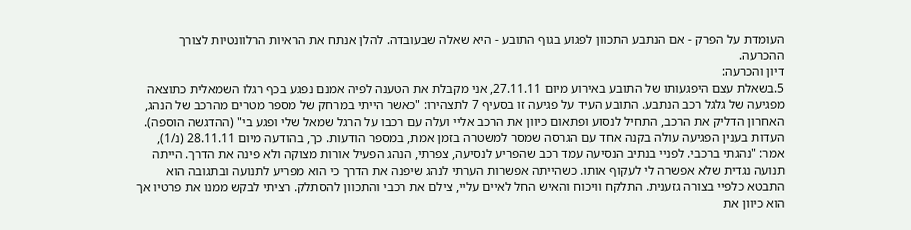העומדת על הפרק - אם הנתבע התכוון לפגוע בגוף התובע - היא שאלה שבעובדה. להלן אנתח את הראיות הרלוונטיות לצורך ההכרעה.
דיון והכרעה:
5.בשאלת עצם היפגעותו של התובע באירוע מיום 27.11.11, אני מקבלת את הטענה לפיה אמנם נפגע בכף רגלו השמאלית כתוצאה מפגיעה של גלגל רכב הנתבע. התובע העיד על פגיעה זו בסעיף 7 לתצהירו: "כאשר הייתי במרחק של מספר מטרים מהרכב של הנהג, האחרון הדליק את הרכב, התחיל לנסוע ופתאום כיוון את הרכב אליי ועלה עם רכבו על הרגל שמאל שלי ופגע בי" (ההדגשה הוספה). העדות בענין הפגיעה עולה בקנה אחד עם הגרסה שמסר למשטרה בזמן אמת, במספר הודעות. כך, בהודעה מיום 28.11.11 (נ/1), אמר: "נהגתי ברכבי. לפניי בנתיב הנסיעה עמד רכב שהפריע לנסיעה, צפרתי, הנהג הפעיל אורות מצוקה ולא פינה את הדרך. הייתה תנועה נגדית שלא אפשרה לי לעקוף אותו. כשהייתה אפשרות הערתי לנהג שיפנה את הדרך כי הוא מפריע לתנועה ובתגובה הוא התבטא כלפיי בצורה גזענית. התלקח וויכוח והאיש החל לאיים עליי, צילם את רכבי והתכוון להסתלק. רציתי לבקש ממנו את פרטיו אך הוא כיוון את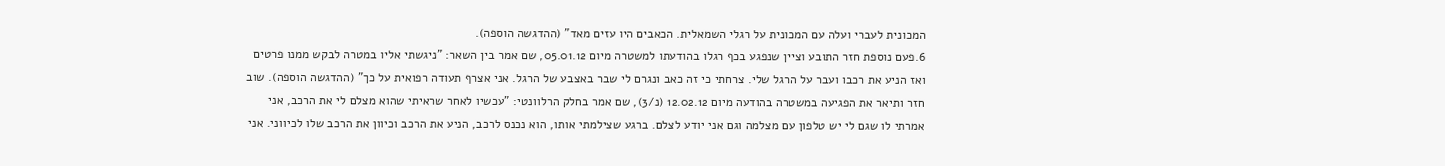המכונית לעברי ועלה עם המכונית על רגלי השמאלית. הכאבים היו עזים מאד" (ההדגשה הוספה).
6.פעם נוספת חזר התובע וציין שנפגע בכף רגלו בהודעתו למשטרה מיום 05.01.12, שם אמר בין השאר: "ניגשתי אליו במטרה לבקש ממנו פרטים ואז הניע את רכבו ועבר על הרגל שלי. צרחתי כי זה כאב ונגרם לי שבר באצבע של הרגל. אני אצרף תעודה רפואית על כך" (ההדגשה הוספה). שוב חזר ותיאר את הפגיעה במשטרה בהודעה מיום 12.02.12 (נ/3), שם אמר בחלק הרלוונטי: "עכשיו לאחר שראיתי שהוא מצלם לי את הרכב, אני אמרתי לו שגם לי יש טלפון עם מצלמה וגם אני יודע לצלם. ברגע שצילמתי אותו, הוא נכנס לרכב, הניע את הרכב וכיוון את הרכב שלו לכיווני. אני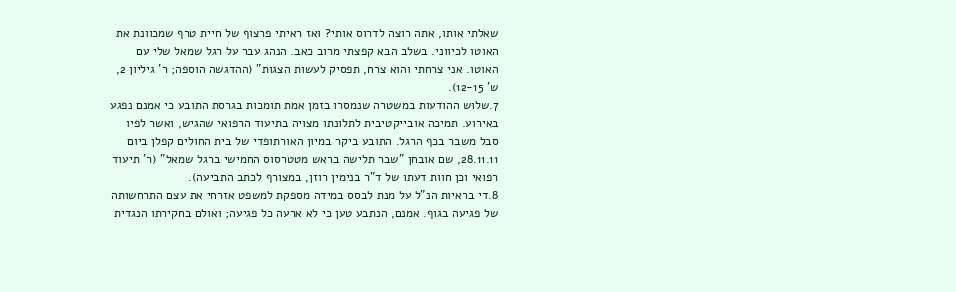שאלתי אותו, אתה רוצה לדרוס אותי? ואז ראיתי פרצוף של חיית טרף שמכוונת את האוטו לכיווני. בשלב הבא קפצתי מרוב כאב. הנהג עבר על רגל שמאל שלי עם האוטו. אני צרחתי והוא צרח, תפסיק לעשות הצגות" (ההדגשה הוספה; ר' גיליון 2, ש' 12-15).
7.שלוש ההודעות במשטרה שנמסרו בזמן אמת תומכות בגרסת התובע כי אמנם נפגע באירוע. תמיכה אובייקטיבית לתלונתו מצויה בתיעוד הרפואי שהגיש, ואשר לפיו סבל משבר בכף הרגל. התובע ביקר במיון האורתופדי של בית החולים קפלן ביום 28.11.11, שם אובחן "שבר תלישה בראש מטטרסוס החמישי ברגל שמאל" (ר' תיעוד רפואי וכן חוות דעתו של ד"ר בנימין רוזן, במצורף לכתב התביעה).
8.די בראיות הנ"ל על מנת לבסס במידה מספקת למשפט אזרחי את עצם התרחשותה של פגיעה בגוף. אמנם, הנתבע טען כי לא ארעה כל פגיעה; ואולם בחקירתו הנגדית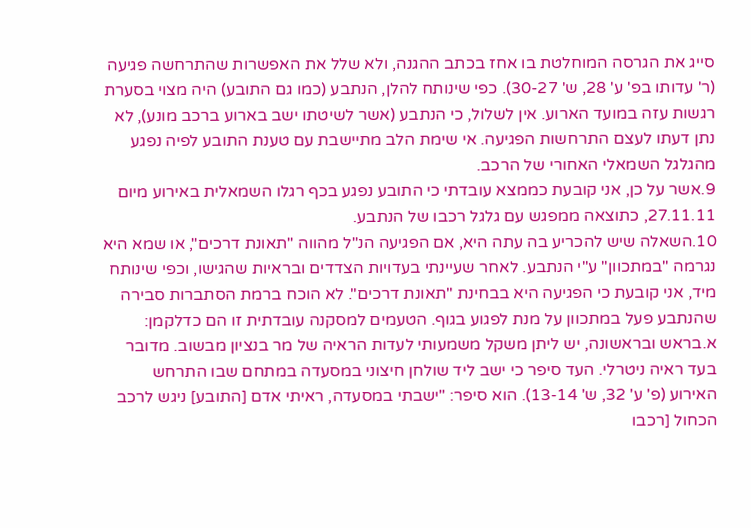סייג את הגרסה המוחלטת בו אחז בכתב ההגנה, ולא שלל את האפשרות שהתרחשה פגיעה (ר' עדותו בפ' ע' 28, ש' 30-27). כפי שינותח להלן, הנתבע (כמו גם התובע) היה מצוי בסערת רגשות עזה במועד הארוע. אין לשלול, כי הנתבע (אשר לשיטתו ישב בארוע ברכב מונע), לא נתן דעתו לעצם התרחשות הפגיעה. אי שימת הלב מתיישבת עם טענת התובע לפיה נפגע מהגלגל השמאלי האחורי של הרכב.
9.אשר על כן, אני קובעת כממצא עובדתי כי התובע נפגע בכף רגלו השמאלית באירוע מיום 27.11.11, כתוצאה ממפגש עם גלגל רכבו של הנתבע.
10.השאלה שיש להכריע בה עתה היא, אם הפגיעה הנ"ל מהווה "תאונת דרכים", או שמא היא נגרמה "במתכוון" ע"י הנתבע. לאחר שעיינתי בעדויות הצדדים ובראיות שהגישו, וכפי שינותח מיד, אני קובעת כי הפגיעה היא בבחינת "תאונת דרכים". לא הוכח ברמת הסתברות סבירה שהנתבע פעל במתכוון על מנת לפגוע בגוף. הטעמים למסקנה עובדתית זו הם כדלקמן:
א.בראש ובראשונה, יש ליתן משקל משמעותי לעדות הראיה של מר בנציון מבשוב. מדובר בעד ראיה ניטרלי. העד סיפר כי ישב ליד שולחן חיצוני במסעדה במתחם שבו התרחש האירוע (פ' ע' 32, ש' 13-14). הוא סיפר: "ישבתי במסעדה, ראיתי אדם [התובע] ניגש לרכב הכחול [רכבו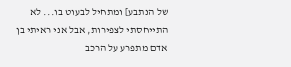של הנתבע] ומתחיל לבעוט בו... לא התייחסתי לצפירות, אבל אני ראיתי בן אדם מתפרע על הרכב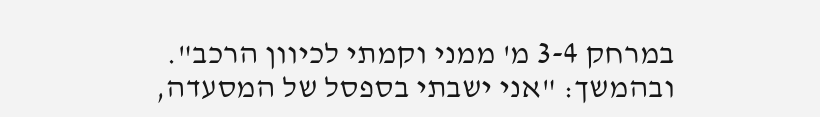במרחק 3-4 מ' ממני וקמתי לכיוון הרכב". ובהמשך: "אני ישבתי בספסל של המסעדה,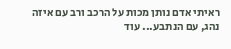ראיתי אדם נותן מכות על הרכב ורב עם איזה נהג, עם הנתבע... עוד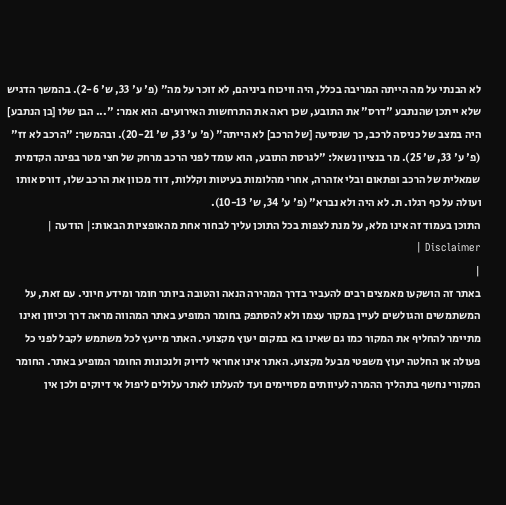לא הבנתי על מה הייתה המריבה בכלל, היה וויכוח ביניהם, לא זוכר על מה" (פ' ע' 33, ש' 2-6). בהמשך הדגיש שלא ייתכן שהנתבע "דרס" את התובע, שכן ראה את התרחשות האירועים. הוא אמר: "... הבן שלו [בן הנתבע] היה במצב של כניסה לרכב, כך שנסיעה [של הרכב] לא הייתה" (פ' ע' 33, ש' 20-21). ובהמשך: "הרכב לא זז" (פ' ע' 33, ש' 25). מר בנציון נשאל: "לגרסת התובע, הוא עומד לפני הרכב מרחק של חצי מטר בפינה הקדמית שמאלית של הרכב ופתאום ובלי אזהרה, אחרי מהלומות בעיטות וקללות, דוד מכוון את הרכב שלו, דורס אותו ועולה על כף רגלו. ת. לא היה ולא נברא" (פ' ע' 34, ש' 10-13).
התוכן בעמוד זה אינו מלא, על מנת לצפות בכל התוכן עליך לבחור אחת מהאופציות הבאות:| הודעה | Disclaimer |
|
באתר זה הושקעו מאמצים רבים להעביר בדרך המהירה הנאה והטובה ביותר חומר ומידע חיוני. עם זאת, על המשתמשים והגולשים לעיין במקור עצמו ולא להסתפק בחומר המופיע באתר המהווה מראה דרך וכיוון ואינו מתיימר להחליף את המקור כמו גם שאינו בא במקום יעוץ מקצועי. האתר מייעץ לכל משתמש לקבל לפני כל פעולה או החלטה יעוץ משפטי מבעל מקצוע. האתר אינו אחראי לדיוק ולנכונות החומר המופיע באתר. החומר המקורי נחשף בתהליך ההמרה לעיוותים מסויימים ועד להעלתו לאתר עלולים ליפול אי דיוקים ולכן אין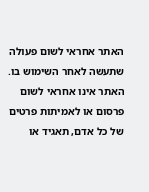האתר אחראי לשום פעולה שתעשה לאחר השימוש בו. האתר אינו אחראי לשום פרסום או לאמיתות פרטים של כל אדם, תאגיד או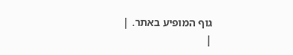גוף המופיע באתר. |
|